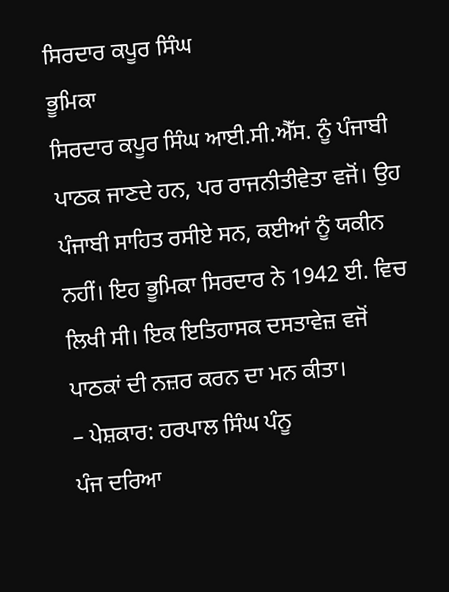ਸਿਰਦਾਰ ਕਪੂਰ ਸਿੰਘ
ਭੂਮਿਕਾ
ਸਿਰਦਾਰ ਕਪੂਰ ਸਿੰਘ ਆਈ.ਸੀ.ਐੱਸ. ਨੂੰ ਪੰਜਾਬੀ ਪਾਠਕ ਜਾਣਦੇ ਹਨ, ਪਰ ਰਾਜਨੀਤੀਵੇਤਾ ਵਜੋਂ। ਉਹ ਪੰਜਾਬੀ ਸਾਹਿਤ ਰਸੀਏ ਸਨ, ਕਈਆਂ ਨੂੰ ਯਕੀਨ ਨਹੀਂ। ਇਹ ਭੂਮਿਕਾ ਸਿਰਦਾਰ ਨੇ 1942 ਈ. ਵਿਚ ਲਿਖੀ ਸੀ। ਇਕ ਇਤਿਹਾਸਕ ਦਸਤਾਵੇਜ਼ ਵਜੋਂ ਪਾਠਕਾਂ ਦੀ ਨਜ਼ਰ ਕਰਨ ਦਾ ਮਨ ਕੀਤਾ।
– ਪੇਸ਼ਕਾਰ: ਹਰਪਾਲ ਸਿੰਘ ਪੰਨੂ
ਪੰਜ ਦਰਿਆ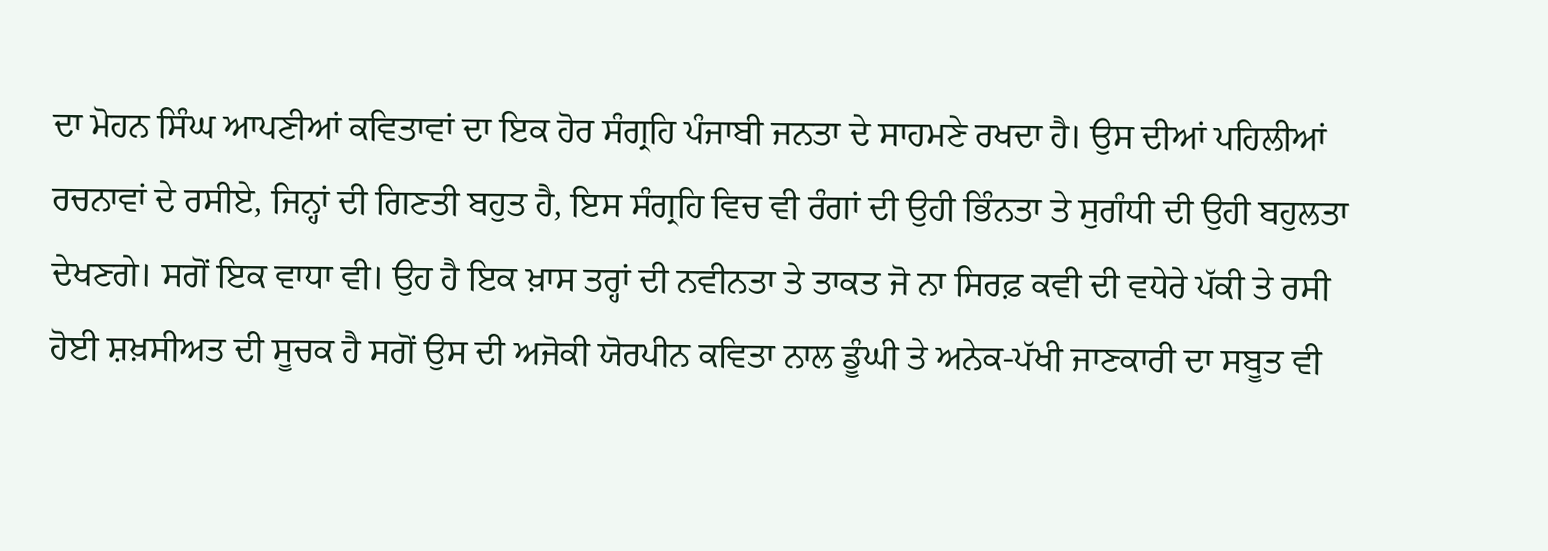ਦਾ ਮੋਹਨ ਸਿੰਘ ਆਪਣੀਆਂ ਕਵਿਤਾਵਾਂ ਦਾ ਇਕ ਹੋਰ ਸੰਗ੍ਰਹਿ ਪੰਜਾਬੀ ਜਨਤਾ ਦੇ ਸਾਹਮਣੇ ਰਖਦਾ ਹੈ। ਉਸ ਦੀਆਂ ਪਹਿਲੀਆਂ ਰਚਨਾਵਾਂ ਦੇ ਰਸੀਏ, ਜਿਨ੍ਹਾਂ ਦੀ ਗਿਣਤੀ ਬਹੁਤ ਹੈ, ਇਸ ਸੰਗ੍ਰਹਿ ਵਿਚ ਵੀ ਰੰਗਾਂ ਦੀ ਉਹੀ ਭਿੰਨਤਾ ਤੇ ਸੁਗੰਧੀ ਦੀ ਉਹੀ ਬਹੁਲਤਾ ਦੇਖਣਗੇ। ਸਗੋਂ ਇਕ ਵਾਧਾ ਵੀ। ਉਹ ਹੈ ਇਕ ਖ਼ਾਸ ਤਰ੍ਹਾਂ ਦੀ ਨਵੀਨਤਾ ਤੇ ਤਾਕਤ ਜੋ ਨਾ ਸਿਰਫ਼ ਕਵੀ ਦੀ ਵਧੇਰੇ ਪੱਕੀ ਤੇ ਰਸੀ ਹੋਈ ਸ਼ਖ਼ਸੀਅਤ ਦੀ ਸੂਚਕ ਹੈ ਸਗੋਂ ਉਸ ਦੀ ਅਜੋਕੀ ਯੋਰਪੀਨ ਕਵਿਤਾ ਨਾਲ ਡੂੰਘੀ ਤੇ ਅਨੇਕ-ਪੱਖੀ ਜਾਣਕਾਰੀ ਦਾ ਸਬੂਤ ਵੀ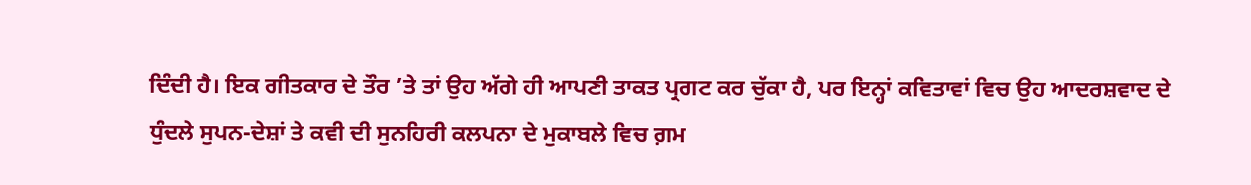ਦਿੰਦੀ ਹੈ। ਇਕ ਗੀਤਕਾਰ ਦੇ ਤੌਰ ’ਤੇ ਤਾਂ ਉਹ ਅੱਗੇ ਹੀ ਆਪਣੀ ਤਾਕਤ ਪ੍ਰਗਟ ਕਰ ਚੁੱਕਾ ਹੈ, ਪਰ ਇਨ੍ਹਾਂ ਕਵਿਤਾਵਾਂ ਵਿਚ ਉਹ ਆਦਰਸ਼ਵਾਦ ਦੇ ਧੁੰਦਲੇ ਸੁਪਨ-ਦੇਸ਼ਾਂ ਤੇ ਕਵੀ ਦੀ ਸੁਨਹਿਰੀ ਕਲਪਨਾ ਦੇ ਮੁਕਾਬਲੇ ਵਿਚ ਗ਼ਮ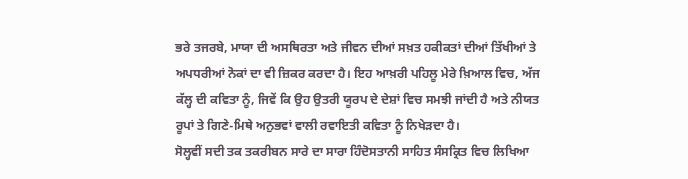ਭਰੇ ਤਜਰਬੇ, ਮਾਯਾ ਦੀ ਅਸਥਿਰਤਾ ਅਤੇ ਜੀਵਨ ਦੀਆਂ ਸਖ਼ਤ ਹਕੀਕਤਾਂ ਦੀਆਂ ਤਿੱਖੀਆਂ ਤੇ ਅਪਧਰੀਆਂ ਨੋਕਾਂ ਦਾ ਵੀ ਜ਼ਿਕਰ ਕਰਦਾ ਹੈ। ਇਹ ਆਖ਼ਰੀ ਪਹਿਲੂ ਮੇਰੇ ਖ਼ਿਆਲ ਵਿਚ, ਅੱਜ ਕੱਲ੍ਹ ਦੀ ਕਵਿਤਾ ਨੂੰ, ਜਿਵੇਂ ਕਿ ਉਹ ਉਤਰੀ ਯੂਰਪ ਦੇ ਦੇਸ਼ਾਂ ਵਿਚ ਸਮਝੀ ਜਾਂਦੀ ਹੈ ਅਤੇ ਨੀਯਤ ਰੂਪਾਂ ਤੇ ਗਿਣੇ-ਮਿਥੇ ਅਨੁਭਵਾਂ ਵਾਲੀ ਰਵਾਇਤੀ ਕਵਿਤਾ ਨੂੰ ਨਿਖੇੜਦਾ ਹੈ।
ਸੋਲ੍ਹਵੀਂ ਸਦੀ ਤਕ ਤਕਰੀਬਨ ਸਾਰੇ ਦਾ ਸਾਰਾ ਹਿੰਦੋਸਤਾਨੀ ਸਾਹਿਤ ਸੰਸਕ੍ਰਿਤ ਵਿਚ ਲਿਖਿਆ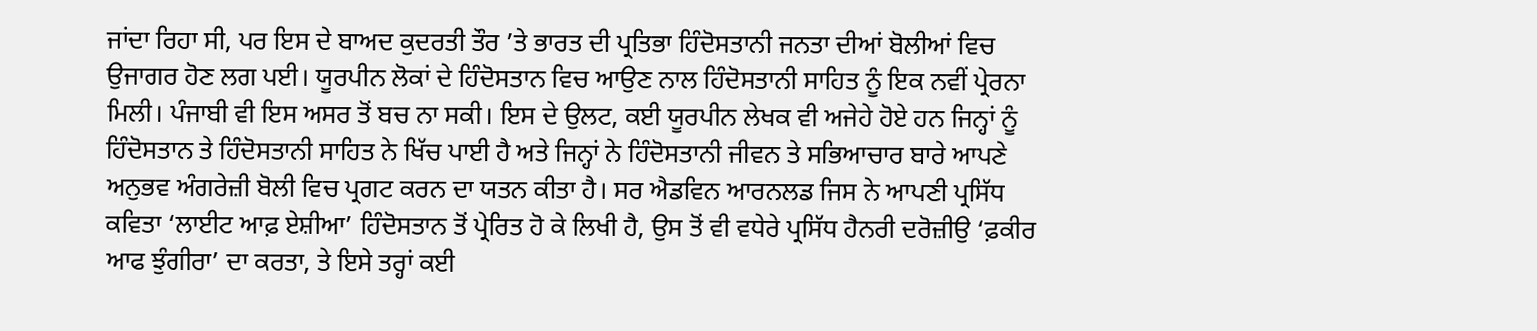ਜਾਂਦਾ ਰਿਹਾ ਸੀ, ਪਰ ਇਸ ਦੇ ਬਾਅਦ ਕੁਦਰਤੀ ਤੌਰ ’ਤੇ ਭਾਰਤ ਦੀ ਪ੍ਰਤਿਭਾ ਹਿੰਦੋਸਤਾਨੀ ਜਨਤਾ ਦੀਆਂ ਬੋਲੀਆਂ ਵਿਚ ਉਜਾਗਰ ਹੋਣ ਲਗ ਪਈ। ਯੂਰਪੀਨ ਲੋਕਾਂ ਦੇ ਹਿੰਦੋਸਤਾਨ ਵਿਚ ਆਉਣ ਨਾਲ ਹਿੰਦੋਸਤਾਨੀ ਸਾਹਿਤ ਨੂੰ ਇਕ ਨਵੀਂ ਪ੍ਰੇਰਨਾ ਮਿਲੀ। ਪੰਜਾਬੀ ਵੀ ਇਸ ਅਸਰ ਤੋਂ ਬਚ ਨਾ ਸਕੀ। ਇਸ ਦੇ ਉਲਟ, ਕਈ ਯੂਰਪੀਨ ਲੇਖਕ ਵੀ ਅਜੇਹੇ ਹੋਏ ਹਨ ਜਿਨ੍ਹਾਂ ਨੂੰ ਹਿੰਦੋਸਤਾਨ ਤੇ ਹਿੰਦੋਸਤਾਨੀ ਸਾਹਿਤ ਨੇ ਖਿੱਚ ਪਾਈ ਹੈ ਅਤੇ ਜਿਨ੍ਹਾਂ ਨੇ ਹਿੰਦੋਸਤਾਨੀ ਜੀਵਨ ਤੇ ਸਭਿਆਚਾਰ ਬਾਰੇ ਆਪਣੇ ਅਨੁਭਵ ਅੰਗਰੇਜ਼ੀ ਬੋਲੀ ਵਿਚ ਪ੍ਰਗਟ ਕਰਨ ਦਾ ਯਤਨ ਕੀਤਾ ਹੈ। ਸਰ ਐਡਵਿਨ ਆਰਨਲਡ ਜਿਸ ਨੇ ਆਪਣੀ ਪ੍ਰਸਿੱਧ ਕਵਿਤਾ ‘ਲਾਈਟ ਆਫ਼ ਏਸ਼ੀਆ’ ਹਿੰਦੋਸਤਾਨ ਤੋਂ ਪ੍ਰੇਰਿਤ ਹੋ ਕੇ ਲਿਖੀ ਹੈ, ਉਸ ਤੋਂ ਵੀ ਵਧੇਰੇ ਪ੍ਰਸਿੱਧ ਹੈਨਰੀ ਦਰੋਜ਼ੀਉ ‘ਫ਼ਕੀਰ ਆਫ ਝੁੰਗੀਰਾ’ ਦਾ ਕਰਤਾ, ਤੇ ਇਸੇ ਤਰ੍ਹਾਂ ਕਈ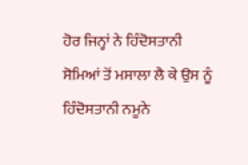ਹੋਰ ਜਿਨ੍ਹਾਂ ਨੇ ਹਿੰਦੋਸਤਾਨੀ ਸੋਮਿਆਂ ਤੋਂ ਮਸਾਲਾ ਲੈ ਕੇ ਉਸ ਨੂੰ ਹਿੰਦੋਸਤਾਨੀ ਨਮੂਨੇ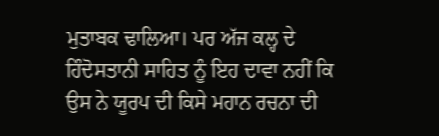ਮੁਤਾਬਕ ਢਾਲਿਆ। ਪਰ ਅੱਜ ਕਲ੍ਹ ਦੇ ਹਿੰਦੋਸਤਾਨੀ ਸਾਹਿਤ ਨੂੰ ਇਹ ਦਾਵਾ ਨਹੀਂ ਕਿ ਉਸ ਨੇ ਯੂਰਪ ਦੀ ਕਿਸੇ ਮਹਾਨ ਰਚਨਾ ਦੀ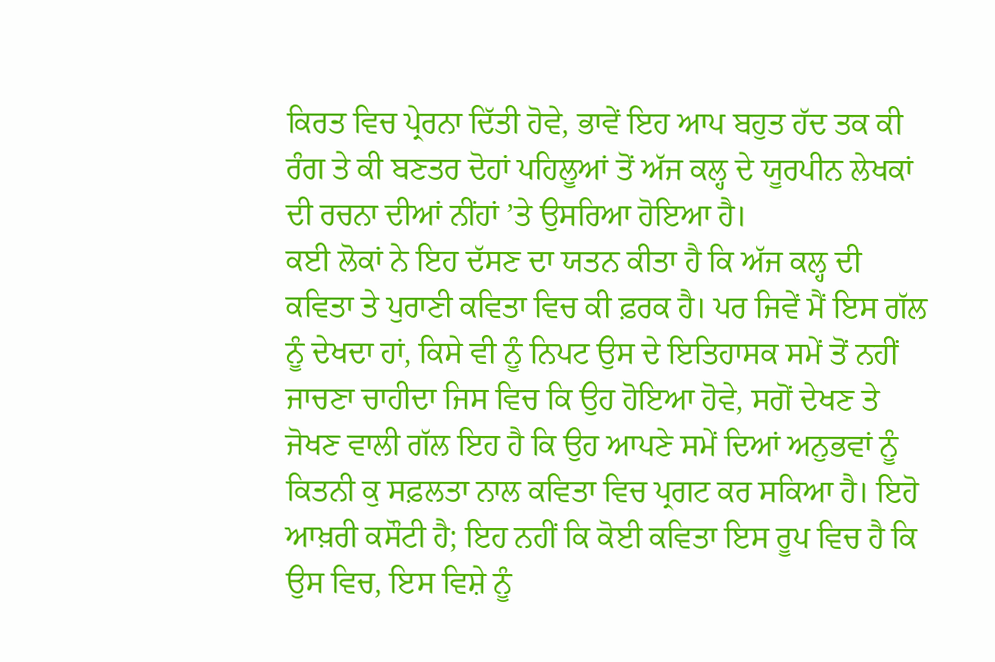ਕਿਰਤ ਵਿਚ ਪ੍ਰੇਰਨਾ ਦਿੱਤੀ ਹੋਵੇ, ਭਾਵੇਂ ਇਹ ਆਪ ਬਹੁਤ ਹੱਦ ਤਕ ਕੀ ਰੰਗ ਤੇ ਕੀ ਬਣਤਰ ਦੋਹਾਂ ਪਹਿਲੂਆਂ ਤੋਂ ਅੱਜ ਕਲ੍ਹ ਦੇ ਯੂਰਪੀਨ ਲੇਖਕਾਂ ਦੀ ਰਚਨਾ ਦੀਆਂ ਨੀਂਹਾਂ ’ਤੇ ਉਸਰਿਆ ਹੋਇਆ ਹੈ।
ਕਈ ਲੋਕਾਂ ਨੇ ਇਹ ਦੱਸਣ ਦਾ ਯਤਨ ਕੀਤਾ ਹੈ ਕਿ ਅੱਜ ਕਲ੍ਹ ਦੀ ਕਵਿਤਾ ਤੇ ਪੁਰਾਣੀ ਕਵਿਤਾ ਵਿਚ ਕੀ ਫ਼ਰਕ ਹੈ। ਪਰ ਜਿਵੇਂ ਮੈਂ ਇਸ ਗੱਲ ਨੂੰ ਦੇਖਦਾ ਹਾਂ, ਕਿਸੇ ਵੀ ਨੂੰ ਨਿਪਟ ਉਸ ਦੇ ਇਤਿਹਾਸਕ ਸਮੇਂ ਤੋਂ ਨਹੀਂ ਜਾਚਣਾ ਚਾਹੀਦਾ ਜਿਸ ਵਿਚ ਕਿ ਉਹ ਹੋਇਆ ਹੋਵੇ, ਸਗੋਂ ਦੇਖਣ ਤੇ ਜੋਖਣ ਵਾਲੀ ਗੱਲ ਇਹ ਹੈ ਕਿ ਉਹ ਆਪਣੇ ਸਮੇਂ ਦਿਆਂ ਅਨੁਭਵਾਂ ਨੂੰ ਕਿਤਨੀ ਕੁ ਸਫ਼ਲਤਾ ਨਾਲ ਕਵਿਤਾ ਵਿਚ ਪ੍ਰਗਟ ਕਰ ਸਕਿਆ ਹੈ। ਇਹੋ ਆਖ਼ਰੀ ਕਸੌਟੀ ਹੈ; ਇਹ ਨਹੀਂ ਕਿ ਕੋਈ ਕਵਿਤਾ ਇਸ ਰੂਪ ਵਿਚ ਹੈ ਕਿ ਉਸ ਵਿਚ, ਇਸ ਵਿਸ਼ੇ ਨੂੰ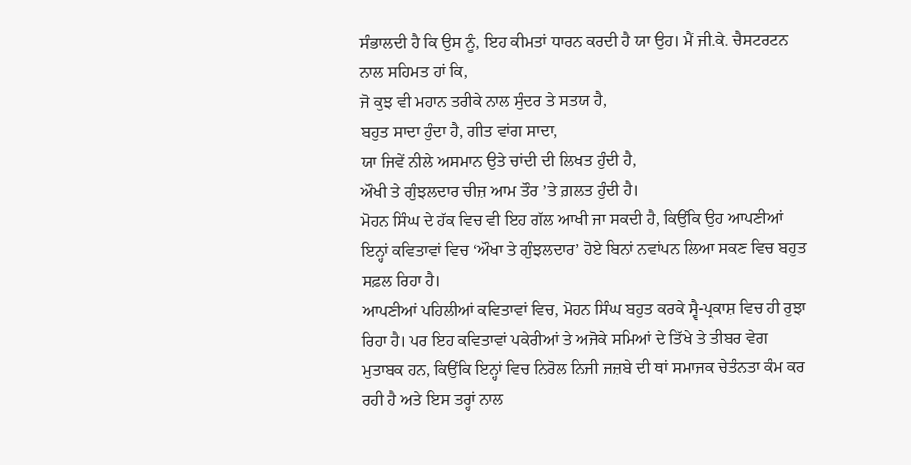ਸੰਭਾਲਦੀ ਹੈ ਕਿ ਉਸ ਨੂੰ, ਇਹ ਕੀਮਤਾਂ ਧਾਰਨ ਕਰਦੀ ਹੈ ਯਾ ਉਹ। ਮੈਂ ਜੀ.ਕੇ. ਚੈਸਟਰਟਨ ਨਾਲ ਸਹਿਮਤ ਹਾਂ ਕਿ,
ਜੋ ਕੁਝ ਵੀ ਮਹਾਨ ਤਰੀਕੇ ਨਾਲ ਸੁੰਦਰ ਤੇ ਸਤਯ ਹੈ,
ਬਹੁਤ ਸਾਦਾ ਹੁੰਦਾ ਹੈ, ਗੀਤ ਵਾਂਗ ਸਾਦਾ,
ਯਾ ਜਿਵੇਂ ਨੀਲੇ ਅਸਮਾਨ ਉਤੇ ਚਾਂਦੀ ਦੀ ਲਿਖਤ ਹੁੰਦੀ ਹੈ,
ਔਖੀ ਤੇ ਗੁੰਝਲਦਾਰ ਚੀਜ਼ ਆਮ ਤੌਰ ’ਤੇ ਗ਼ਲਤ ਹੁੰਦੀ ਹੈ।
ਮੋਹਨ ਸਿੰਘ ਦੇ ਹੱਕ ਵਿਚ ਵੀ ਇਹ ਗੱਲ ਆਖੀ ਜਾ ਸਕਦੀ ਹੈ, ਕਿਉਂਕਿ ਉਹ ਆਪਣੀਆਂ ਇਨ੍ਹਾਂ ਕਵਿਤਾਵਾਂ ਵਿਚ ‘ਔਖਾ ਤੇ ਗੁੰਝਲਦਾਰ’ ਹੋਏ ਬਿਨਾਂ ਨਵਾਂਪਨ ਲਿਆ ਸਕਣ ਵਿਚ ਬਹੁਤ ਸਫ਼ਲ ਰਿਹਾ ਹੈ।
ਆਪਣੀਆਂ ਪਹਿਲੀਆਂ ਕਵਿਤਾਵਾਂ ਵਿਚ, ਮੋਹਨ ਸਿੰਘ ਬਹੁਤ ਕਰਕੇ ਸ੍ਵੈ-ਪ੍ਰਕਾਸ਼ ਵਿਚ ਹੀ ਰੁਝਾ ਰਿਹਾ ਹੈ। ਪਰ ਇਹ ਕਵਿਤਾਵਾਂ ਪਕੇਰੀਆਂ ਤੇ ਅਜੋਕੇ ਸਮਿਆਂ ਦੇ ਤਿੱਖੇ ਤੇ ਤੀਬਰ ਵੇਗ ਮੁਤਾਬਕ ਹਨ, ਕਿਉਂਕਿ ਇਨ੍ਹਾਂ ਵਿਚ ਨਿਰੋਲ ਨਿਜੀ ਜਜ਼ਬੇ ਦੀ ਥਾਂ ਸਮਾਜਕ ਚੇਤੰਨਤਾ ਕੰਮ ਕਰ ਰਹੀ ਹੈ ਅਤੇ ਇਸ ਤਰ੍ਹਾਂ ਨਾਲ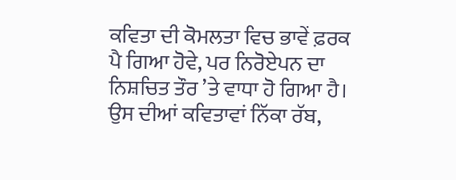ਕਵਿਤਾ ਦੀ ਕੋਮਲਤਾ ਵਿਚ ਭਾਵੇਂ ਫ਼ਰਕ ਪੈ ਗਿਆ ਹੋਵੇ, ਪਰ ਨਿਰੋਏਪਨ ਦਾ ਨਿਸ਼ਚਿਤ ਤੌਰ ’ਤੇ ਵਾਧਾ ਹੋ ਗਿਆ ਹੈ। ਉਸ ਦੀਆਂ ਕਵਿਤਾਵਾਂ ਨਿੱਕਾ ਰੱਬ,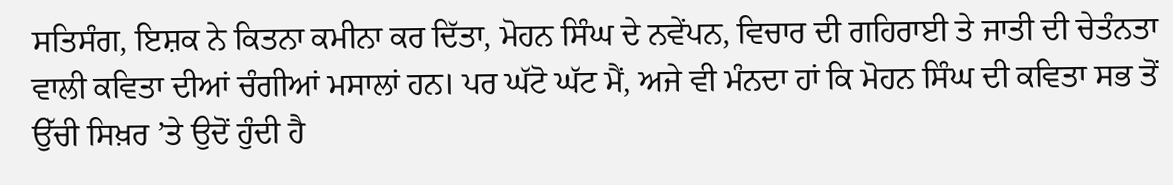ਸਤਿਸੰਗ, ਇਸ਼ਕ ਨੇ ਕਿਤਨਾ ਕਮੀਨਾ ਕਰ ਦਿੱਤਾ, ਮੋਹਨ ਸਿੰਘ ਦੇ ਨਵੇਂਪਨ, ਵਿਚਾਰ ਦੀ ਗਹਿਰਾਈ ਤੇ ਜਾਤੀ ਦੀ ਚੇਤੰਨਤਾ ਵਾਲੀ ਕਵਿਤਾ ਦੀਆਂ ਚੰਗੀਆਂ ਮਸਾਲਾਂ ਹਨ। ਪਰ ਘੱਟੋ ਘੱਟ ਮੈਂ, ਅਜੇ ਵੀ ਮੰਨਦਾ ਹਾਂ ਕਿ ਮੋਹਨ ਸਿੰਘ ਦੀ ਕਵਿਤਾ ਸਭ ਤੋਂ ਉੱਚੀ ਸਿਖ਼ਰ ’ਤੇ ਉਦੋਂ ਹੁੰਦੀ ਹੈ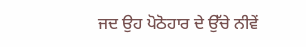ਜਦ ਉਹ ਪੋਠੋਹਾਰ ਦੇ ਉੱਚੇ ਨੀਵੇਂ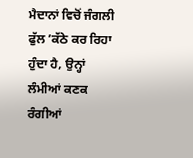ਮੈਦਾਨਾਂ ਵਿਚੋਂ ਜੰਗਲੀ ਫੁੱਲ ’ਕੱਠੇ ਕਰ ਰਿਹਾ ਹੁੰਦਾ ਹੈ, ਉਨ੍ਹਾਂ ਲੰਮੀਆਂ ਕਣਕ ਰੰਗੀਆਂ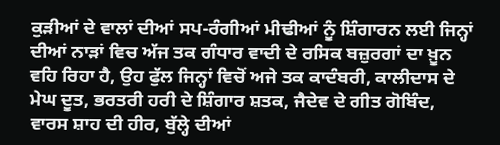ਕੁੜੀਆਂ ਦੇ ਵਾਲਾਂ ਦੀਆਂ ਸਪ-ਰੰਗੀਆਂ ਮੀਢੀਆਂ ਨੂੰ ਸ਼ਿੰਗਾਰਨ ਲਈ ਜਿਨ੍ਹਾਂ ਦੀਆਂ ਨਾੜਾਂ ਵਿਚ ਅੱਜ ਤਕ ਗੰਧਾਰ ਵਾਦੀ ਦੇ ਰਸਿਕ ਬਜ਼ੁਰਗਾਂ ਦਾ ਖ਼ੂਨ ਵਹਿ ਰਿਹਾ ਹੈ, ਉਹ ਫੁੱਲ ਜਿਨ੍ਹਾਂ ਵਿਚੋਂ ਅਜੇ ਤਕ ਕਾਦੰਬਰੀ, ਕਾਲੀਦਾਸ ਦੇ ਮੇਘ ਦੂਤ, ਭਰਤਰੀ ਹਰੀ ਦੇ ਸ਼ਿੰਗਾਰ ਸ਼ਤਕ, ਜੈਦੇਵ ਦੇ ਗੀਤ ਗੋਬਿੰਦ, ਵਾਰਸ ਸ਼ਾਹ ਦੀ ਹੀਰ, ਬੁੱਲ੍ਹੇ ਦੀਆਂ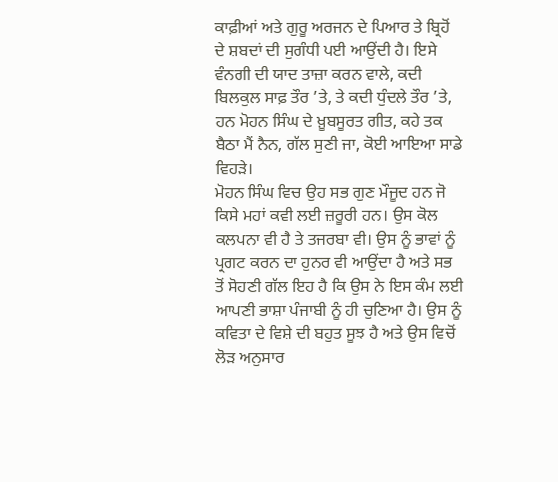ਕਾਫ਼ੀਆਂ ਅਤੇ ਗੁਰੂ ਅਰਜਨ ਦੇ ਪਿਆਰ ਤੇ ਬ੍ਰਿਹੋਂ ਦੇ ਸ਼ਬਦਾਂ ਦੀ ਸੁਗੰਧੀ ਪਈ ਆਉਂਦੀ ਹੈ। ਇਸੇ ਵੰਨਗੀ ਦੀ ਯਾਦ ਤਾਜ਼ਾ ਕਰਨ ਵਾਲੇ, ਕਦੀ ਬਿਲਕੁਲ ਸਾਫ਼ ਤੌਰ ’ਤੇ, ਤੇ ਕਦੀ ਧੁੰਦਲੇ ਤੌਰ ’ਤੇ, ਹਨ ਮੋਹਨ ਸਿੰਘ ਦੇ ਖ਼ੂਬਸੂਰਤ ਗੀਤ, ਕਹੇ ਤਕ ਬੈਠਾ ਮੈਂ ਨੈਨ, ਗੱਲ ਸੁਣੀ ਜਾ, ਕੋਈ ਆਇਆ ਸਾਡੇ ਵਿਹੜੇ।
ਮੋਹਨ ਸਿੰਘ ਵਿਚ ਉਹ ਸਭ ਗੁਣ ਮੌਜੂਦ ਹਨ ਜੋ ਕਿਸੇ ਮਹਾਂ ਕਵੀ ਲਈ ਜ਼ਰੂਰੀ ਹਨ। ਉਸ ਕੋਲ ਕਲਪਨਾ ਵੀ ਹੈ ਤੇ ਤਜਰਬਾ ਵੀ। ਉਸ ਨੂੰ ਭਾਵਾਂ ਨੂੰ ਪ੍ਰਗਟ ਕਰਨ ਦਾ ਹੁਨਰ ਵੀ ਆਉਂਦਾ ਹੈ ਅਤੇ ਸਭ ਤੋਂ ਸੋਹਣੀ ਗੱਲ ਇਹ ਹੈ ਕਿ ਉਸ ਨੇ ਇਸ ਕੰਮ ਲਈ ਆਪਣੀ ਭਾਸ਼ਾ ਪੰਜਾਬੀ ਨੂੰ ਹੀ ਚੁਣਿਆ ਹੈ। ਉਸ ਨੂੰ ਕਵਿਤਾ ਦੇ ਵਿਸ਼ੇ ਦੀ ਬਹੁਤ ਸੂਝ ਹੈ ਅਤੇ ਉਸ ਵਿਚੋਂ ਲੋੜ ਅਨੁਸਾਰ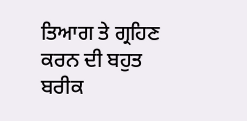ਤਿਆਗ ਤੇ ਗ੍ਰਹਿਣ ਕਰਨ ਦੀ ਬਹੁਤ ਬਰੀਕ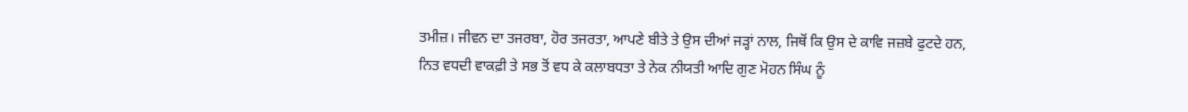ਤਮੀਜ਼। ਜੀਵਨ ਦਾ ਤਜਰਬਾ, ਹੋਰ ਤਜਰਤਾ, ਆਪਣੇ ਬੀਤੇ ਤੇ ਉਸ ਦੀਆਂ ਜੜ੍ਹਾਂ ਨਾਲ, ਜਿਥੋਂ ਕਿ ਉਸ ਦੇ ਕਾਵਿ ਜਜ਼ਬੇ ਫੁਟਦੇ ਹਨ, ਨਿਤ ਵਧਦੀ ਵਾਕਫ਼ੀ ਤੇ ਸਭ ਤੋਂ ਵਧ ਕੇ ਕਲਾਬਧਤਾ ਤੇ ਨੇਕ ਨੀਯਤੀ ਆਦਿ ਗੁਣ ਮੋਹਨ ਸਿੰਘ ਨੂੰ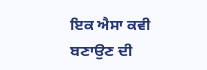ਇਕ ਐਸਾ ਕਵੀ ਬਣਾਉਣ ਦੀ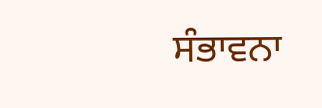ਸੰਭਾਵਨਾ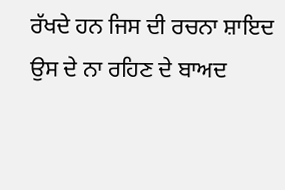ਰੱਖਦੇ ਹਨ ਜਿਸ ਦੀ ਰਚਨਾ ਸ਼ਾਇਦ ਉਸ ਦੇ ਨਾ ਰਹਿਣ ਦੇ ਬਾਅਦ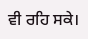ਵੀ ਰਹਿ ਸਕੇ।